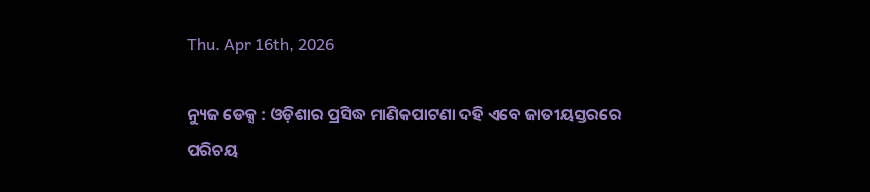Thu. Apr 16th, 2026

ନ୍ୟୁଜ ଡେକ୍ସ : ଓଡ଼ିଶାର ପ୍ରସିଦ୍ଧ ମାଣିକପାଟଣା ଦହି ଏବେ ଜାତୀୟସ୍ତରରେ ପରିଚୟ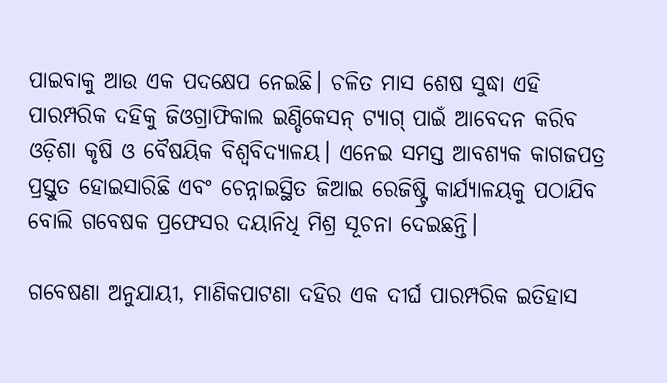ପାଇବାକୁ ଆଉ ଏକ ପଦକ୍ଷେପ ନେଇଛି। ଚଳିତ ମାସ ଶେଷ ସୁଦ୍ଧା ଏହି ପାରମ୍ପରିକ ଦହିକୁ ଜିଓଗ୍ରାଫିକାଲ ଇଣ୍ଡିକେସନ୍‌ ଟ୍ୟାଗ୍ ପାଇଁ ଆବେଦନ କରିବ ଓଡ଼ିଶା କୃଷି ଓ ବୈଷୟିକ ବିଶ୍ୱବିଦ୍ୟାଳୟ। ଏନେଇ ସମସ୍ତ ଆବଶ୍ୟକ କାଗଜପତ୍ର ପ୍ରସ୍ତୁତ ହୋଇସାରିଛି ଏବଂ ଚେନ୍ନାଇସ୍ଥିତ ଜିଆଇ ରେଜିଷ୍ଟ୍ରି କାର୍ଯ୍ୟାଳୟକୁ ପଠାଯିବ ବୋଲି ଗବେଷକ ପ୍ରଫେସର ଦୟାନିଧି ମିଶ୍ର ସୂଚନା ଦେଇଛନ୍ତି।

ଗବେଷଣା ଅନୁଯାୟୀ, ମାଣିକପାଟଣା ଦହିର ଏକ ଦୀର୍ଘ ପାରମ୍ପରିକ ଇତିହାସ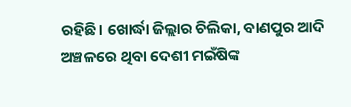ରହିଛି। ଖୋର୍ଦ୍ଧା ଜିଲ୍ଲାର ଚିଲିକା, ବାଣପୁର ଆଦି ଅଞ୍ଚଳରେ ଥିବା ଦେଶୀ ମଇଁଷିଙ୍କ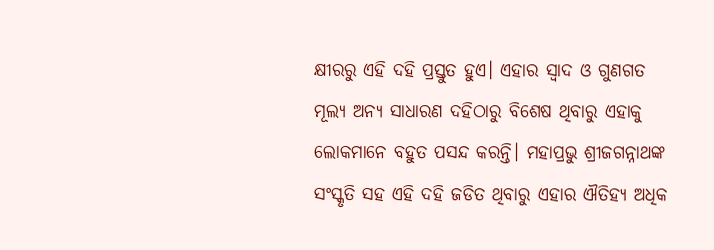କ୍ଷୀରରୁ ଏହି ଦହି ପ୍ରସ୍ତୁତ ହୁଏ। ଏହାର ସ୍ୱାଦ ଓ ଗୁଣଗତ ମୂଲ୍ୟ ଅନ୍ୟ ସାଧାରଣ ଦହିଠାରୁ ବିଶେଷ ଥିବାରୁ ଏହାକୁ ଲୋକମାନେ ବହୁତ ପସନ୍ଦ କରନ୍ତି। ମହାପ୍ରଭୁ ଶ୍ରୀଜଗନ୍ନାଥଙ୍କ ସଂସ୍କୃତି ସହ ଏହି ଦହି ଜଡିତ ଥିବାରୁ ଏହାର ଐତିହ୍ୟ ଅଧିକ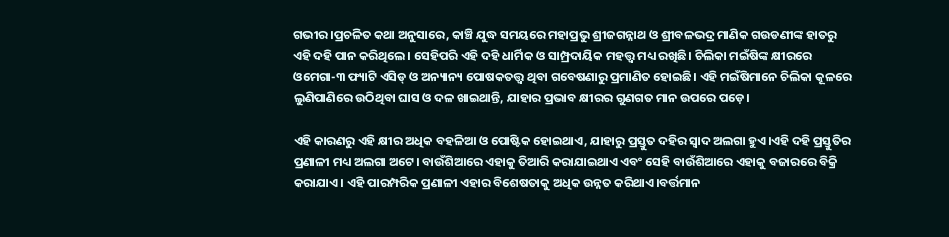ଗଭୀର।ପ୍ରଚଳିତ କଥା ଅନୁସାରେ, କାଞ୍ଚି ଯୁଦ୍ଧ ସମୟରେ ମହାପ୍ରଭୁ ଶ୍ରୀଜଗନ୍ନାଥ ଓ ଶ୍ରୀବଳଭଦ୍ର ମାଣିକ ଗଉଡଣୀଙ୍କ ହାତରୁ ଏହି ଦହି ପାନ କରିଥିଲେ। ସେହିପରି ଏହି ଦହି ଧାର୍ମିକ ଓ ସାମ୍ପ୍ରଦାୟିକ ମହତ୍ତ୍ୱ ମଧ୍ୟ ରଖିଛି। ଚିଲିକା ମଇଁଷିଙ୍କ କ୍ଷୀରରେ ଓମେଗା-୩ ଫ୍ୟାଟି ଏସିଡ୍ ଓ ଅନ୍ୟାନ୍ୟ ପୋଷକତତ୍ତ୍ୱ ଥିବା ଗବେଷଣାରୁ ପ୍ରମାଣିତ ହୋଇଛି। ଏହି ମଇଁଷିମାନେ ଚିଲିକା କୂଳରେ ଲୁଣିପାଣିରେ ଉଠିଥିବା ଘାସ ଓ ଦଳ ଖାଇଥାନ୍ତି, ଯାହାର ପ୍ରଭାବ କ୍ଷୀରର ଗୁଣଗତ ମାନ ଉପରେ ପଡ଼େ।

ଏହି କାରଣରୁ ଏହି କ୍ଷୀର ଅଧିକ ବହଳିଆ ଓ ପୋଷ୍ଟିକ ହୋଇଥାଏ, ଯାହାରୁ ପ୍ରସ୍ତୁତ ଦହିର ସ୍ୱାଦ ଅଲଗା ହୁଏ।ଏହି ଦହି ପ୍ରସ୍ତୁତିର ପ୍ରଣାଳୀ ମଧ୍ୟ ଅଲଗା ଅଟେ। ବାଉଁଶିଆରେ ଏହାକୁ ତିଆରି କରାଯାଇଥାଏ ଏବଂ ସେହି ବାଉଁଶିଆରେ ଏହାକୁ ବଜାରରେ ବିକ୍ରି କରାଯାଏ। ଏହି ପାରମ୍ପରିକ ପ୍ରଣାଳୀ ଏହାର ବିଶେଷତାକୁ ଅଧିକ ଉନ୍ନତ କରିଥାଏ।ବର୍ତ୍ତମାନ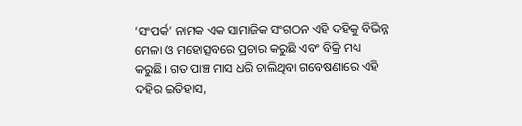‘ସଂପର୍କ’ ନାମକ ଏକ ସାମାଜିକ ସଂଗଠନ ଏହି ଦହିକୁ ବିଭିନ୍ନ ମେଳା ଓ ମହୋତ୍ସବରେ ପ୍ରଚାର କରୁଛି ଏବଂ ବିକ୍ରି ମଧ୍ୟ କରୁଛି। ଗତ ପାଞ୍ଚ ମାସ ଧରି ଚାଲିଥିବା ଗବେଷଣାରେ ଏହି ଦହିର ଇତିହାସ,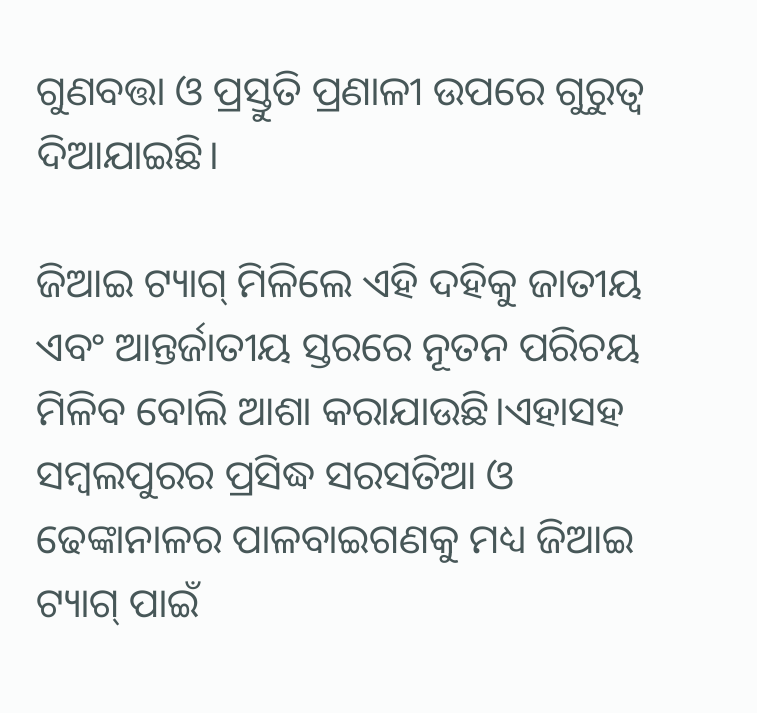ଗୁଣବତ୍ତା ଓ ପ୍ରସ୍ତୁତି ପ୍ରଣାଳୀ ଉପରେ ଗୁରୁତ୍ୱ ଦିଆଯାଇଛି।

ଜିଆଇ ଟ୍ୟାଗ୍ ମିଳିଲେ ଏହି ଦହିକୁ ଜାତୀୟ ଏବଂ ଆନ୍ତର୍ଜାତୀୟ ସ୍ତରରେ ନୂତନ ପରିଚୟ ମିଳିବ ବୋଲି ଆଶା କରାଯାଉଛି।ଏହାସହ ସମ୍ବଲପୁରର ପ୍ରସିଦ୍ଧ ସରସତିଆ ଓ ଢେଙ୍କାନାଳର ପାଳବାଇଗଣକୁ ମଧ୍ୟ ଜିଆଇ ଟ୍ୟାଗ୍ ପାଇଁ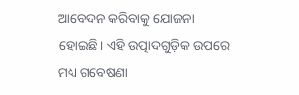ଆବେଦନ କରିବାକୁ ଯୋଜନା ହୋଇଛି। ଏହି ଉତ୍ପାଦଗୁଡ଼ିକ ଉପରେ ମଧ୍ୟ ଗବେଷଣା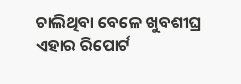ଚାଲିଥିବା ବେଳେ ଖୁବଶୀଘ୍ର ଏହାର ରିପୋର୍ଟ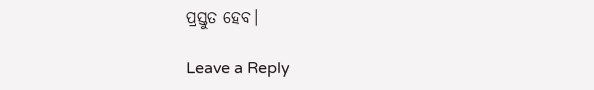ପ୍ରସ୍ତୁତ ହେବ।

Leave a Reply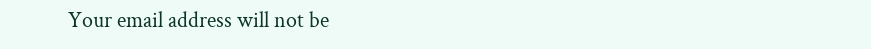Your email address will not be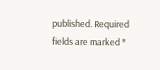published. Required fields are marked *